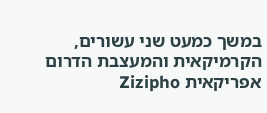במשך כמעט שני עשורים, הקרמיקאית והמעצבת הדרום אפריקאית Zizipho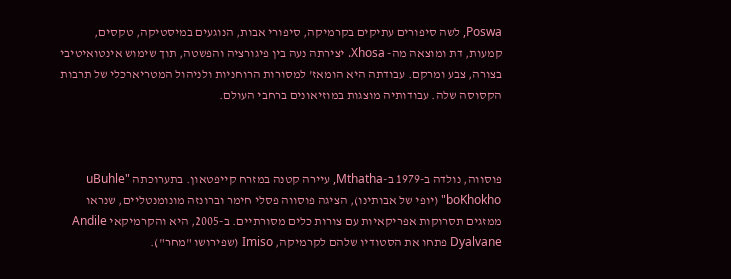Poswa, לשה סיפורים עתיקים בקרמיקה, סיפורי אבות, הנוגעים במיסטיקה, טקסים, קמעות, דת ומוצאה מה- Xhosa. יצירתה נעה בין פיגורציה והפשטה, תוך שימוש אינטואיטיבי בצורה, צבע ומרקם. עבודתה היא הומאז' למסורות הרוחניות ולניהול המטריארכלי של תרבות הקסוסה שלה. עבודותיה מוצגות במוזיאונים ברחבי העולם.



פוסווה, נולדה ב-1979 ב-Mthatha, עיירה קטנה במזרח קייפטאון. בתערוכתה "uBuhle boKhokho" (יופי של אבותינו), הציגה פוסווה פסלי חימר וברונזה מונומנטליים, שנראו ממזגים תסרוקות אפריקאיות עם צורות כלים מסורתיים. ב-2005, היא והקרמיקאי Andile Dyalvane פתחו את הסטודיו שלהם לקרמיקה, Imiso (שפירושו "מחר").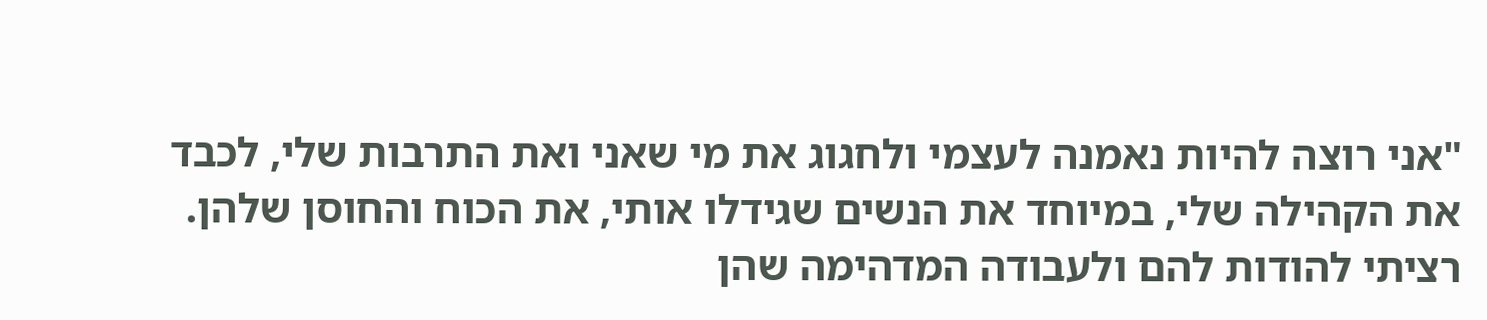"אני רוצה להיות נאמנה לעצמי ולחגוג את מי שאני ואת התרבות שלי, לכבד את הקהילה שלי, במיוחד את הנשים שגידלו אותי, את הכוח והחוסן שלהן. רציתי להודות להם ולעבודה המדהימה שהן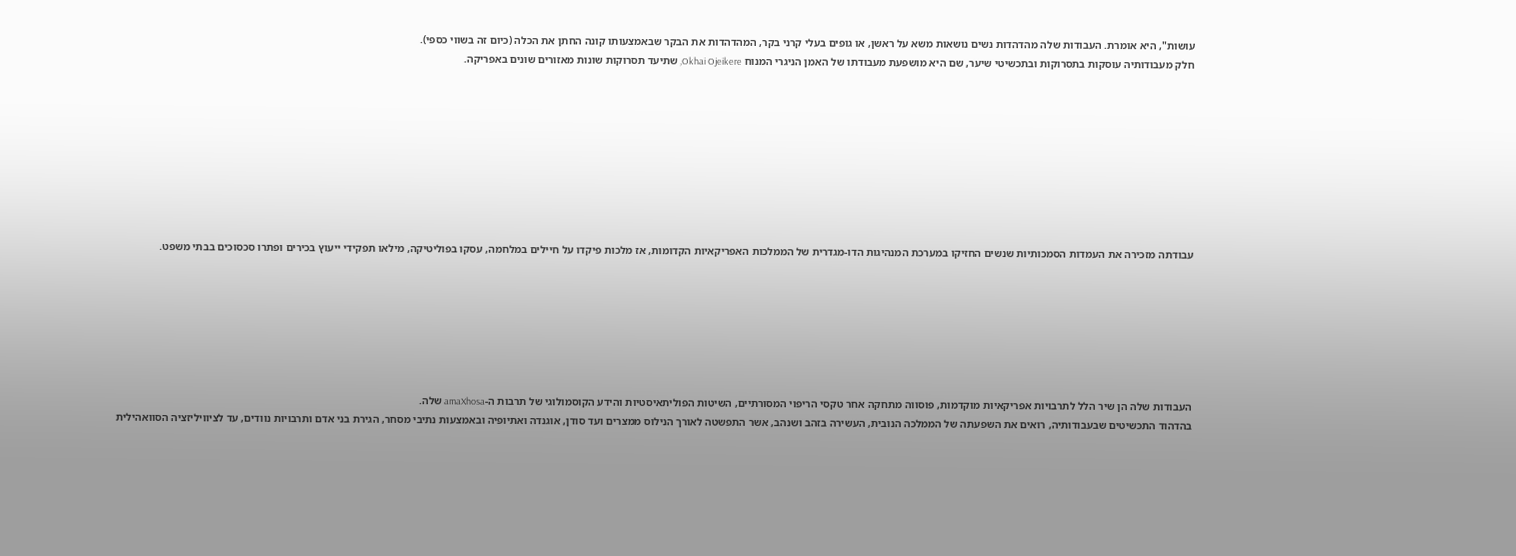עושות", היא אומרת. העבודות שלה מהדהדות נשים נושאות משא על ראשן, או גופים בעלי קרני בקר, המהדהדות את הבקר שבאמצעותו קונה החתן את הכלה (כיום זה בשווי כספי).
חלק מעבודותיה עוסקות בתסרוקות ובתכשיטי שיער, שם היא מושפעת מעבודתו של האמן הניגרי המנוח Okhai Ojeikere, שתיעד תסרוקות שונות מאזורים שונים באפריקה.









עבודתה מזכירה את העמדות הסמכותיות שנשים החזיקו במערכת המנהיגות הדו-מגדרית של הממלכות האפריקאיות הקדומות, אז מלכות פיקדו על חיילים במלחמה, עסקו בפוליטיקה, מילאו תפקידי ייעוץ בכירים ופתרו סכסוכים בבתי משפט.







העבודות שלה הן שיר הלל לתרבויות אפריקאיות מוקדמות, פוסווה מתחקה אחר טקסי הריפוי המסורתיים, השיטות הפוליתאיסטיות והידע הקוסמולוגי של תרבות ה-amaXhosa שלה.
בהדהוד התכשיטים שבעבודותיה, רואים את השפעתה של הממלכה הנובית, העשירה בזהב ושנהב, אשר התפשטה לאורך הנילוס ממצרים ועד סודן, אוגנדה ואתיופיה ובאמצעות נתיבי מסחר, הגירת בני אדם ותרבויות נוודים, עד לציוויליזציה הסוואהילית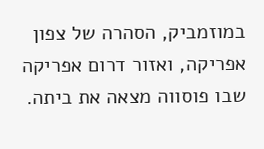במוזמביק, הסהרה של צפון אפריקה, ואזור דרום אפריקה שבו פוסווה מצאה את ביתה.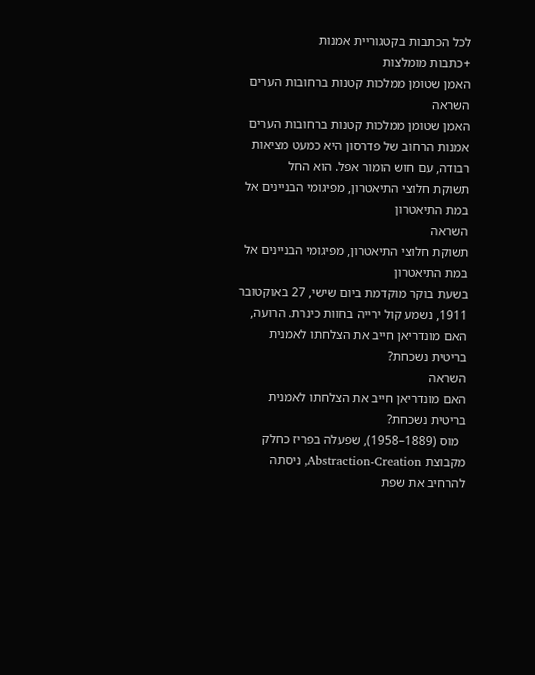לכל הכתבות בקטגוריית אמנות
+כתבות מומלצות
האמן שטומן ממלכות קטנות ברחובות הערים
השראה
האמן שטומן ממלכות קטנות ברחובות הערים
אמנות הרחוב של פדרסון היא כמעט מציאות רבודה, עם חוש הומור אפל. הוא החל
תשוקת חלוצי התיאטרון, מפיגומי הבניינים אל במת התיאטרון
השראה
תשוקת חלוצי התיאטרון, מפיגומי הבניינים אל במת התיאטרון
בשעת בוקר מוקדמת ביום שישי, 27 באוקטובר 1911, נשמע קול ירייה בחוות כינרת. הרועה,
האם מונדריאן חייב את הצלחתו לאמנית בריטית נשכחת?
השראה
האם מונדריאן חייב את הצלחתו לאמנית בריטית נשכחת?
  מוס (1889–1958), שפעלה בפריז כחלק מקבוצת Abstraction-Creation, ניסתה להרחיב את שפת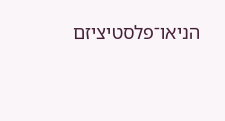הניאו־פלסטיציזם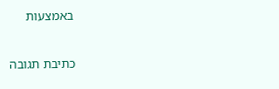באמצעות

כתיבת תגובה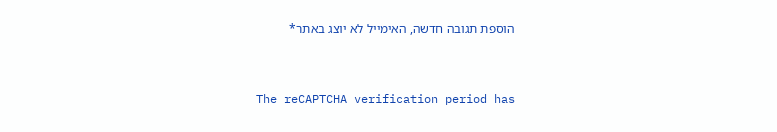הוספת תגובה חדשה, האימייל לא יוצג באתר*


The reCAPTCHA verification period has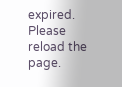expired. Please reload the page.